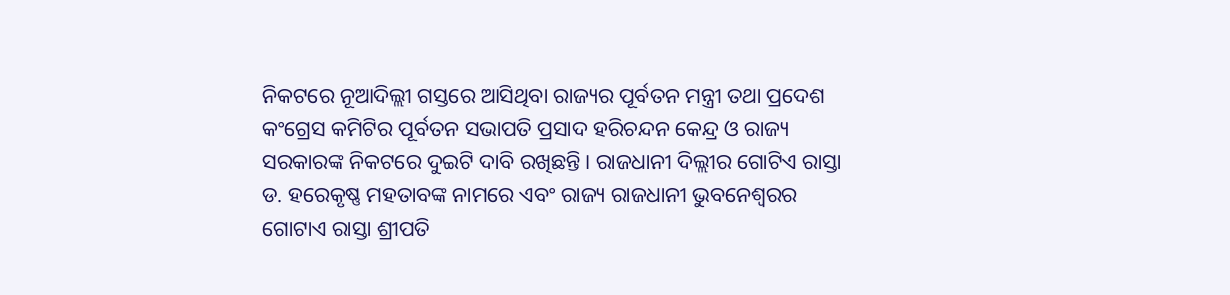ନିକଟରେ ନୂଆଦିଲ୍ଲୀ ଗସ୍ତରେ ଆସିଥିବା ରାଜ୍ୟର ପୂର୍ବତନ ମନ୍ତ୍ରୀ ତଥା ପ୍ରଦେଶ କଂଗ୍ରେସ କମିଟିର ପୂର୍ବତନ ସଭାପତି ପ୍ରସାଦ ହରିଚନ୍ଦନ କେନ୍ଦ୍ର ଓ ରାଜ୍ୟ ସରକାରଙ୍କ ନିକଟରେ ଦୁଇଟି ଦାବି ରଖିଛନ୍ତି। ରାଜଧାନୀ ଦିଲ୍ଲୀର ଗୋଟିଏ ରାସ୍ତା ଡ. ହରେକୃଷ୍ଣ ମହତାବଙ୍କ ନାମରେ ଏବଂ ରାଜ୍ୟ ରାଜଧାନୀ ଭୁବନେଶ୍ବରର ଗୋଟାଏ ରାସ୍ତା ଶ୍ରୀପତି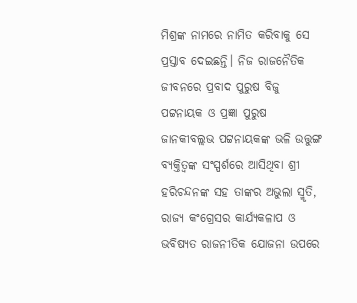ମିଶ୍ରଙ୍କ ନାମରେ ନାମିତ କରିବାକୁ ସେ ପ୍ରସ୍ତାବ ଦେଇଛନ୍ତି। ନିଜ ରାଜନୈତିକ ଜୀବନରେ ପ୍ରବାଦ ପୁରୁଷ ବିଜୁ ପଟ୍ଟନାୟକ ଓ ପ୍ରଜ୍ଞା ପୁରୁଷ ଜାନକୀବଲ୍ଲଭ ପଟ୍ଟନାୟକଙ୍କ ଭଳି ଉତ୍ତୁଙ୍ଗ ବ୍ୟକ୍ତିତ୍ବଙ୍କ ସଂସ୍ପର୍ଶରେ ଆସିଥିବା ଶ୍ରୀ ହରିଚନ୍ଦନଙ୍କ ସହ ତାଙ୍କର ଅଭୁଲା ସ୍ମୃତି, ରାଜ୍ୟ କଂଗ୍ରେସର କାର୍ଯ୍ୟକଳାପ ଓ ଭବିଷ୍ୟତ ରାଜନୀତିକ ଯୋଜନା ଉପରେ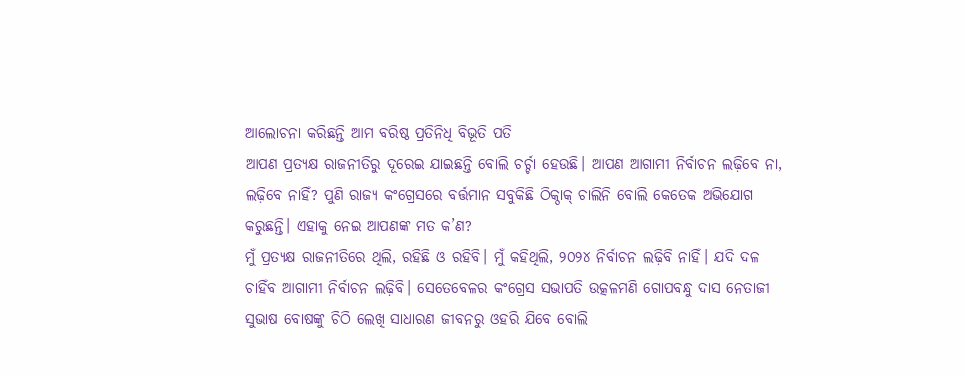ଆଲୋଚନା କରିଛନ୍ତି ଆମ ବରିଷ୍ଠ ପ୍ରତିନିଧି ବିଭୂତି ପତି
ଆପଣ ପ୍ରତ୍ୟକ୍ଷ ରାଜନୀତିରୁ ଦୂରେଇ ଯାଇଛନ୍ତି ବୋଲି ଚର୍ଚ୍ଚା ହେଉଛି। ଆପଣ ଆଗାମୀ ନିର୍ବାଚନ ଲଢ଼ିବେ ନା, ଲଢ଼ିବେ ନାହିଁ? ପୁଣି ରାଜ୍ୟ କଂଗ୍ରେସରେ ବର୍ତ୍ତମାନ ସବୁକିଛି ଠିକ୍ଠାକ୍ ଚାଲିନି ବୋଲି କେତେକ ଅଭିଯୋଗ କରୁଛନ୍ତି। ଏହାକୁ ନେଇ ଆପଣଙ୍କ ମତ କ’ଣ?
ମୁଁ ପ୍ରତ୍ୟକ୍ଷ ରାଜନୀତିରେ ଥିଲି, ରହିଛି ଓ ରହିବି। ମୁଁ କହିଥିଲି, ୨୦୨୪ ନିର୍ବାଚନ ଲଢ଼ିବି ନାହିଁ। ଯଦି ଦଳ ଚାହିଁବ ଆଗାମୀ ନିର୍ବାଚନ ଲଢ଼ିବି। ସେତେବେଳର କଂଗ୍ରେସ ସଭାପତି ଉତ୍କଳମଣି ଗୋପବନ୍ଧୁ ଦାସ ନେତାଜୀ ସୁଭାଷ ବୋଷଙ୍କୁ ଚିଠି ଲେଖି ସାଧାରଣ ଜୀବନରୁ ଓହରି ଯିବେ ବୋଲି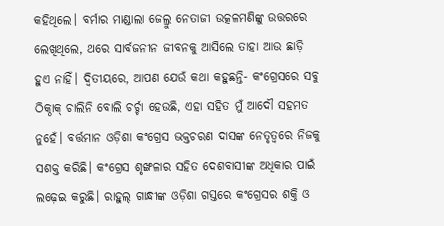କହିଥିଲେ। ବର୍ମାର ମାଣ୍ଡାଲା ଜେଲ୍ରୁ ନେତାଜୀ ଉତ୍କଳମଣିଙ୍କୁ ଉତ୍ତରରେ ଲେଖିଥିଲେ, ଥରେ ସାର୍ବଜନୀନ ଜୀବନକୁ ଆସିଲେ ତାହା ଆଉ ଛାଡ଼ି ହୁଏ ନାହିଁ। ଦ୍ବିତୀୟରେ, ଆପଣ ଯେଉଁ କଥା କହୁଛନ୍ତି- କଂଗ୍ରେସରେ ସବୁ ଠିକ୍ଠାକ୍ ଚାଲିନି ବୋଲି ଚର୍ଚ୍ଚା ହେଉଛି, ଏହା ସହିତ ମୁଁ ଆଦୌ ସହମତ ନୁହେଁ। ବର୍ତ୍ତମାନ ଓଡ଼ିଶା କଂଗ୍ରେସ ଭକ୍ତଚରଣ ଦାସଙ୍କ ନେତୃତ୍ବରେ ନିଜକୁ ସଶକ୍ତ କରିଛି। କଂଗ୍ରେସ ଶୃଙ୍ଖଳାର ସହିତ ଦେଶବାସୀଙ୍କ ଅଧିକାର ପାଇଁ ଲଢ଼େଇ କରୁଛି। ରାହୁଲ୍ ଗାନ୍ଧୀଙ୍କ ଓଡ଼ିଶା ଗସ୍ତରେ କଂଗ୍ରେସର ଶକ୍ତି ଓ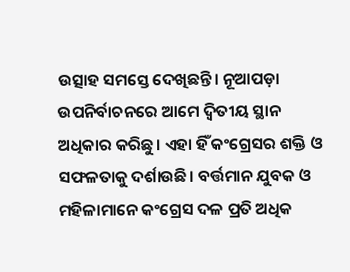ଉତ୍ସାହ ସମସ୍ତେ ଦେଖିଛନ୍ତି। ନୂଆପଡ଼ା ଉପନିର୍ବାଚନରେ ଆମେ ଦ୍ବିତୀୟ ସ୍ଥାନ ଅଧିକାର କରିଛୁ। ଏହା ହିଁ କଂଗ୍ରେସର ଶକ୍ତି ଓ ସଫଳତାକୁ ଦର୍ଶାଉଛି। ବର୍ତ୍ତମାନ ଯୁବକ ଓ ମହିଳାମାନେ କଂଗ୍ରେସ ଦଳ ପ୍ରତି ଅଧିକ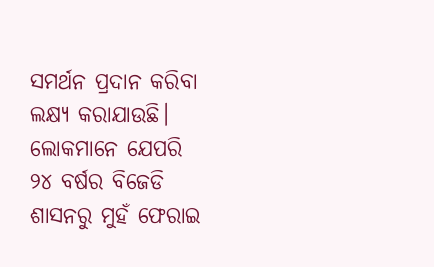ସମର୍ଥନ ପ୍ରଦାନ କରିବା ଲକ୍ଷ୍ୟ କରାଯାଉଛି। ଲୋକମାନେ ଯେପରି ୨୪ ବର୍ଷର ବିଜେଡି ଶାସନରୁ ମୁହଁ ଫେରାଇ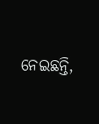ନେଇଛନ୍ତି,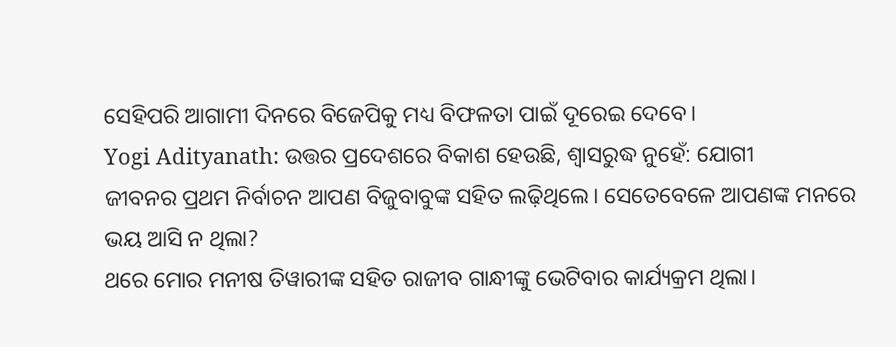ସେହିପରି ଆଗାମୀ ଦିନରେ ବିଜେପିକୁ ମଧ୍ୟ ବିଫଳତା ପାଇଁ ଦୂରେଇ ଦେବେ।
Yogi Adityanath: ଉତ୍ତର ପ୍ରଦେଶରେ ବିକାଶ ହେଉଛି, ଶ୍ବାସରୁଦ୍ଧ ନୁହେଁ: ଯୋଗୀ
ଜୀବନର ପ୍ରଥମ ନିର୍ବାଚନ ଆପଣ ବିଜୁବାବୁଙ୍କ ସହିତ ଲଢ଼ିଥିଲେ। ସେତେବେଳେ ଆପଣଙ୍କ ମନରେ ଭୟ ଆସି ନ ଥିଲା?
ଥରେ ମୋର ମନୀଷ ତିୱାରୀଙ୍କ ସହିତ ରାଜୀବ ଗାନ୍ଧୀଙ୍କୁ ଭେଟିବାର କାର୍ଯ୍ୟକ୍ରମ ଥିଲା।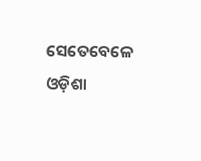ସେତେବେଳେ ଓଡ଼ିଶା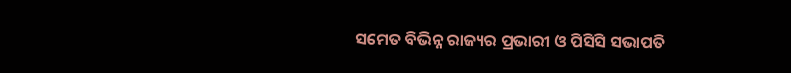ସମେତ ବିଭିନ୍ନ ରାଜ୍ୟର ପ୍ରଭାରୀ ଓ ପିସିସି ସଭାପତି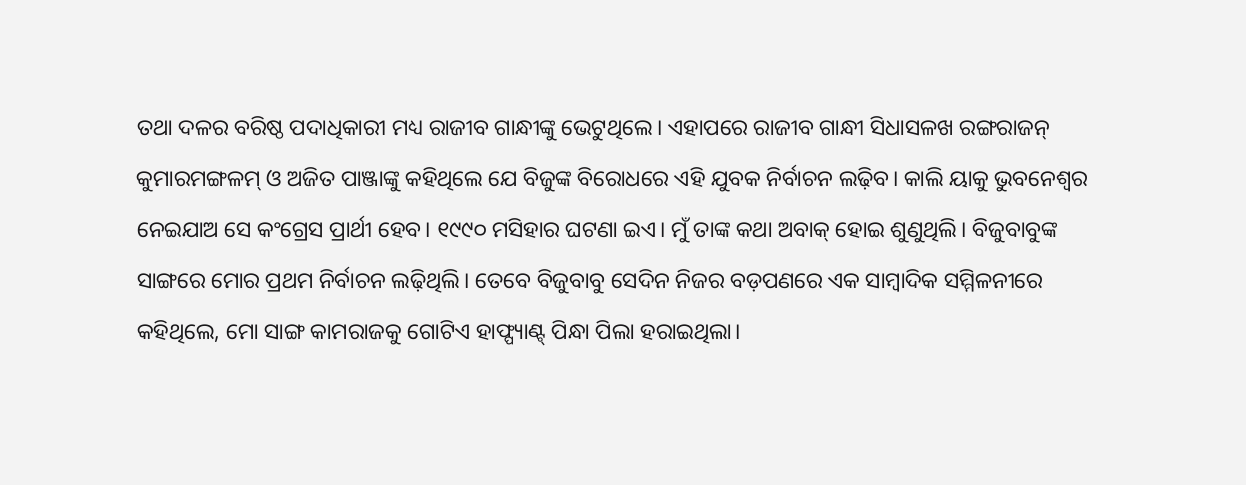ତଥା ଦଳର ବରିଷ୍ଠ ପଦାଧିକାରୀ ମଧ୍ୟ ରାଜୀବ ଗାନ୍ଧୀଙ୍କୁ ଭେଟୁଥିଲେ। ଏହାପରେ ରାଜୀବ ଗାନ୍ଧୀ ସିଧାସଳଖ ରଙ୍ଗରାଜନ୍ କୁମାରମଙ୍ଗଳମ୍ ଓ ଅଜିତ ପାଞ୍ଜାଙ୍କୁ କହିଥିଲେ ଯେ ବିଜୁଙ୍କ ବିରୋଧରେ ଏହି ଯୁବକ ନିର୍ବାଚନ ଲଢ଼ିବ। କାଲି ୟାକୁ ଭୁବନେଶ୍ୱର ନେଇଯାଅ ସେ କଂଗ୍ରେସ ପ୍ରାର୍ଥୀ ହେବ। ୧୯୯୦ ମସିହାର ଘଟଣା ଇଏ। ମୁଁ ତାଙ୍କ କଥା ଅବାକ୍ ହୋଇ ଶୁଣୁଥିଲି। ବିଜୁବାବୁଙ୍କ ସାଙ୍ଗରେ ମୋର ପ୍ରଥମ ନିର୍ବାଚନ ଲଢ଼ିଥିଲି। ତେବେ ବିଜୁବାବୁ ସେଦିନ ନିଜର ବଡ଼ପଣରେ ଏକ ସାମ୍ବାଦିକ ସମ୍ମିଳନୀରେ କହିଥିଲେ, ମୋ ସାଙ୍ଗ କାମରାଜକୁ ଗୋଟିଏ ହାଫ୍ପ୍ୟାଣ୍ଟ୍ ପିନ୍ଧା ପିଲା ହରାଇଥିଲା।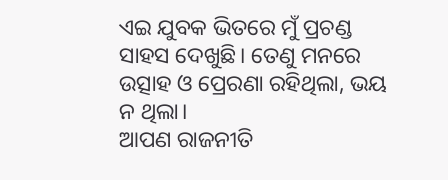ଏଇ ଯୁବକ ଭିତରେ ମୁଁ ପ୍ରଚଣ୍ଡ ସାହସ ଦେଖୁଛି। ତେଣୁ ମନରେ ଉତ୍ସାହ ଓ ପ୍ରେରଣା ରହିଥିଲା, ଭୟ ନ ଥିଲା।
ଆପଣ ରାଜନୀତି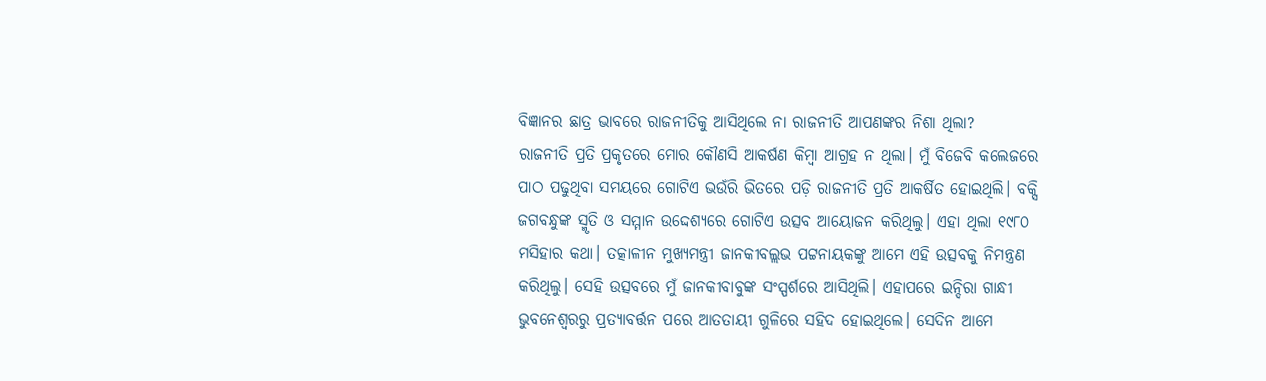ବିଜ୍ଞାନର ଛାତ୍ର ଭାବରେ ରାଜନୀତିକୁ ଆସିଥିଲେ ନା ରାଜନୀତି ଆପଣଙ୍କର ନିଶା ଥିଲା?
ରାଜନୀତି ପ୍ରତି ପ୍ରକୃତରେ ମୋର କୌଣସି ଆକର୍ଷଣ କିମ୍ବା ଆଗ୍ରହ ନ ଥିଲା। ମୁଁ ବିଜେବି କଲେଜରେ ପାଠ ପଢୁଥିବା ସମୟରେ ଗୋଟିଏ ଭଉଁରି ଭିତରେ ପଡ଼ି ରାଜନୀତି ପ୍ରତି ଆକର୍ଷିତ ହୋଇଥିଲି। ବକ୍ସି ଜଗବନ୍ଧୁଙ୍କ ସ୍ମୃତି ଓ ସମ୍ମାନ ଉଦ୍ଦେଶ୍ୟରେ ଗୋଟିଏ ଉତ୍ସବ ଆୟୋଜନ କରିଥିଲୁ। ଏହା ଥିଲା ୧୯୮୦ ମସିହାର କଥା। ତତ୍କାଳୀନ ମୁଖ୍ୟମନ୍ତ୍ରୀ ଜାନକୀବଲ୍ଲଭ ପଟ୍ଟନାୟକଙ୍କୁ ଆମେ ଏହି ଉତ୍ସବକୁ ନିମନ୍ତ୍ରଣ କରିଥିଲୁ। ସେହି ଉତ୍ସବରେ ମୁଁ ଜାନକୀବାବୁଙ୍କ ସଂସ୍ପର୍ଶରେ ଆସିଥିଲି। ଏହାପରେ ଇନ୍ଦିରା ଗାନ୍ଧୀ ଭୁବନେଶ୍ବରରୁ ପ୍ରତ୍ୟାବର୍ତ୍ତନ ପରେ ଆତତାୟୀ ଗୁଳିରେ ସହିଦ ହୋଇଥିଲେ। ସେଦିନ ଆମେ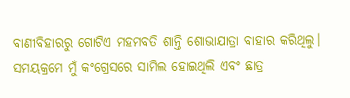ବାଣୀବିହାରରୁ ଗୋଟିଏ ମହମବତି ଶାନ୍ତି ଶୋଭାଯାତ୍ରା ବାହାର କରିଥିଲୁ। ସମୟକ୍ରମେ ମୁଁ କଂଗ୍ରେସରେ ସାମିଲ ହୋଇଥିଲି ଏବଂ ଛାତ୍ର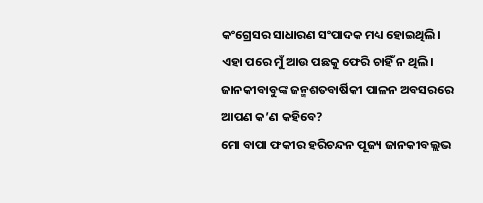କଂଗ୍ରେସର ସାଧାରଣ ସଂପାଦକ ମଧ୍ୟ ହୋଇଥିଲି। ଏହା ପରେ ମୁଁ ଆଉ ପଛକୁ ଫେରି ଚାହିଁ ନ ଥିଲି।
ଜାନକୀବାବୁଙ୍କ ଜନ୍ମଶତବାର୍ଷିକୀ ପାଳନ ଅବସରରେ ଆପଣ କ’ଣ କହିବେ?
ମୋ ବାପା ଫକୀର ହରିଚନ୍ଦନ ପୂଜ୍ୟ ଜାନକୀବଲ୍ଲଭ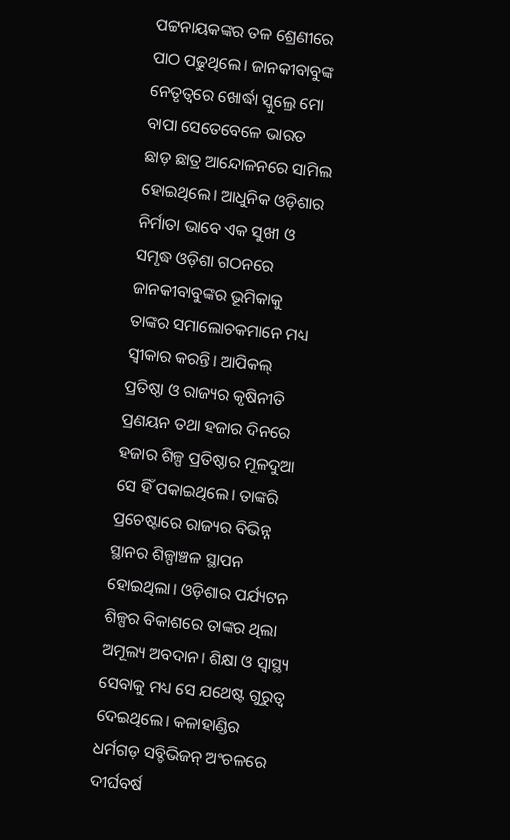ପଟ୍ଟନାୟକଙ୍କର ତଳ ଶ୍ରେଣୀରେ ପାଠ ପଢୁଥିଲେ। ଜାନକୀବାବୁଙ୍କ ନେତୃତ୍ବରେ ଖୋର୍ଦ୍ଧା ସ୍କୁଲ୍ରେ ମୋ ବାପା ସେତେବେଳେ ଭାରତ ଛାଡ଼ ଛାତ୍ର ଆନ୍ଦୋଳନରେ ସାମିଲ ହୋଇଥିଲେ। ଆଧୁନିକ ଓଡ଼ିଶାର ନିର୍ମାତା ଭାବେ ଏକ ସୁଖୀ ଓ ସମୃଦ୍ଧ ଓଡ଼ିଶା ଗଠନରେ ଜାନକୀବାବୁଙ୍କର ଭୂମିକାକୁ ତାଙ୍କର ସମାଲୋଚକମାନେ ମଧ୍ୟ ସ୍ବୀକାର କରନ୍ତି। ଆପିକଲ୍ ପ୍ରତିଷ୍ଠା ଓ ରାଜ୍ୟର କୃଷିନୀତି ପ୍ରଣୟନ ତଥା ହଜାର ଦିନରେ ହଜାର ଶିଳ୍ପ ପ୍ରତିଷ୍ଠାର ମୂଳଦୁଆ ସେ ହିଁ ପକାଇଥିଲେ। ତାଙ୍କରି ପ୍ରଚେଷ୍ଟାରେ ରାଜ୍ୟର ବିଭିନ୍ନ ସ୍ଥାନର ଶିଳ୍ପାଞ୍ଚଳ ସ୍ଥାପନ ହୋଇଥିଲା। ଓଡ଼ିଶାର ପର୍ଯ୍ୟଟନ ଶିଳ୍ପର ବିକାଶରେ ତାଙ୍କର ଥିଲା ଅମୂଲ୍ୟ ଅବଦାନ। ଶିକ୍ଷା ଓ ସ୍ୱାସ୍ଥ୍ୟ ସେବାକୁ ମଧ୍ୟ ସେ ଯଥେଷ୍ଟ ଗୁରୁତ୍ୱ ଦେଇଥିଲେ। କଳାହାଣ୍ଡିର ଧର୍ମଗଡ଼ ସବ୍ଡିଭିଜନ୍ ଅଂଚଳରେ ଦୀର୍ଘବର୍ଷ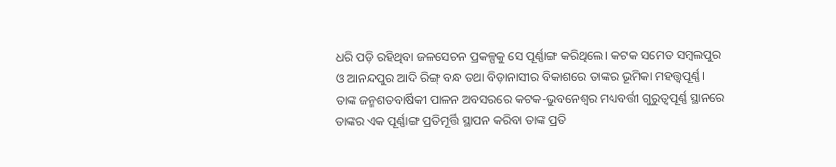ଧରି ପଡ଼ି ରହିଥିବା ଜଳସେଚନ ପ୍ରକଳ୍ପକୁ ସେ ପୂର୍ଣ୍ଣାଙ୍ଗ କରିଥିଲେ। କଟକ ସମେତ ସମ୍ବଲପୁର ଓ ଆନନ୍ଦପୁର ଆଦି ରିଙ୍ଗ୍ ବନ୍ଧ ତଥା ବିଡ଼ାନାସୀର ବିକାଶରେ ତାଙ୍କର ଭୂମିକା ମହତ୍ତ୍ବପୂର୍ଣ୍ଣ। ତାଙ୍କ ଜନ୍ମଶତବାର୍ଷିକୀ ପାଳନ ଅବସରରେ କଟକ-ଭୁବନେଶ୍ବର ମଧ୍ୟବର୍ତ୍ତୀ ଗୁରୁତ୍ବପୂର୍ଣ୍ଣ ସ୍ଥାନରେ ତାଙ୍କର ଏକ ପୂର୍ଣ୍ଣାଙ୍ଗ ପ୍ରତିମୂର୍ତ୍ତି ସ୍ଥାପନ କରିବା ତାଙ୍କ ପ୍ରତି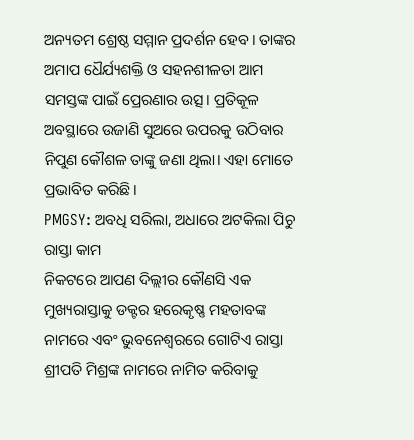ଅନ୍ୟତମ ଶ୍ରେଷ୍ଠ ସମ୍ମାନ ପ୍ରଦର୍ଶନ ହେବ। ତାଙ୍କର ଅମାପ ଧୈର୍ଯ୍ୟଶକ୍ତି ଓ ସହନଶୀଳତା ଆମ ସମସ୍ତଙ୍କ ପାଇଁ ପ୍ରେରଣାର ଉତ୍ସ। ପ୍ରତିକୂଳ ଅବସ୍ଥାରେ ଉଜାଣି ସୁଅରେ ଉପରକୁ ଉଠିବାର ନିପୁଣ କୌଶଳ ତାଙ୍କୁ ଜଣା ଥିଲା। ଏହା ମୋତେ ପ୍ରଭାବିତ କରିଛି।
PMGSY: ଅବଧି ସରିଲା, ଅଧାରେ ଅଟକିଲା ପିଚୁ ରାସ୍ତା କାମ
ନିକଟରେ ଆପଣ ଦିଲ୍ଲୀର କୌଣସି ଏକ ମୁଖ୍ୟରାସ୍ତାକୁ ଡକ୍ଟର ହରେକୃଷ୍ଣ ମହତାବଙ୍କ ନାମରେ ଏବଂ ଭୁବନେଶ୍ବରରେ ଗୋଟିଏ ରାସ୍ତା ଶ୍ରୀପତି ମିଶ୍ରଙ୍କ ନାମରେ ନାମିତ କରିବାକୁ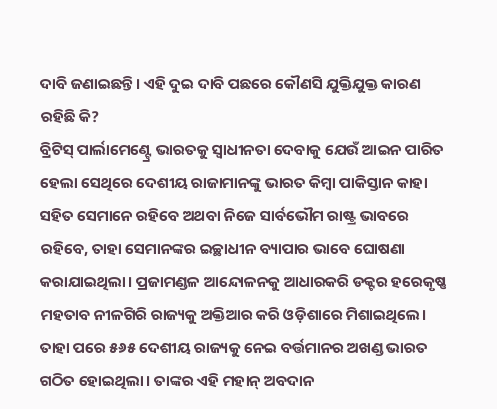ଦାବି ଜଣାଇଛନ୍ତି। ଏହି ଦୁଇ ଦାବି ପଛରେ କୌଣସି ଯୁକ୍ତିଯୁକ୍ତ କାରଣ ରହିଛି କି?
ବ୍ରିଟିସ୍ ପାର୍ଲାମେଣ୍ଟ୍ରେ ଭାରତକୁ ସ୍ବାଧୀନତା ଦେବାକୁ ଯେଉଁ ଆଇନ ପାରିତ ହେଲା ସେଥିରେ ଦେଶୀୟ ରାଜାମାନଙ୍କୁ ଭାରତ କିମ୍ବା ପାକିସ୍ତାନ କାହା ସହିତ ସେମାନେ ରହିବେ ଅଥବା ନିଜେ ସାର୍ବଭୌମ ରାଷ୍ଟ୍ର ଭାବରେ ରହିବେ, ତାହା ସେମାନଙ୍କର ଇଚ୍ଛାଧୀନ ବ୍ୟାପାର ଭାବେ ଘୋଷଣା କରାଯାଇଥିଲା। ପ୍ରଜାମଣ୍ଡଳ ଆନ୍ଦୋଳନକୁ ଆଧାରକରି ଡକ୍ଟର ହରେକୃଷ୍ଣ ମହତାବ ନୀଳଗିରି ରାଜ୍ୟକୁ ଅକ୍ତିଆର କରି ଓଡ଼ିଶାରେ ମିଶାଇଥିଲେ। ତାହା ପରେ ୫୬୫ ଦେଶୀୟ ରାଜ୍ୟକୁ ନେଇ ବର୍ତ୍ତମାନର ଅଖଣ୍ଡ ଭାରତ ଗଠିତ ହୋଇଥିଲା। ତାଙ୍କର ଏହି ମହାନ୍ ଅବଦାନ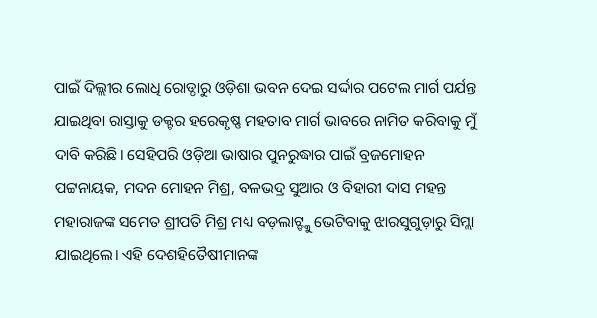ପାଇଁ ଦିଲ୍ଲୀର ଲୋଧି ରୋଡ୍ଠାରୁ ଓଡ଼ିଶା ଭବନ ଦେଇ ସର୍ଦ୍ଦାର ପଟେଲ ମାର୍ଗ ପର୍ଯନ୍ତ ଯାଇଥିବା ରାସ୍ତାକୁ ଡକ୍ଟର ହରେକୃଷ୍ଣ ମହତାବ ମାର୍ଗ ଭାବରେ ନାମିତ କରିବାକୁ ମୁଁ ଦାବି କରିଛି। ସେହିପରି ଓଡ଼ିଆ ଭାଷାର ପୁନରୁଦ୍ଧାର ପାଇଁ ବ୍ରଜମୋହନ ପଟ୍ଟନାୟକ, ମଦନ ମୋହନ ମିଶ୍ର, ବଳଭଦ୍ର ସୁଆର ଓ ବିହାରୀ ଦାସ ମହନ୍ତ ମହାରାଜଙ୍କ ସମେତ ଶ୍ରୀପତି ମିଶ୍ର ମଧ୍ୟ ବଡ଼ଲାଟ୍ଙ୍କୁ ଭେଟିବାକୁ ଝାରସୁଗୁଡ଼ାରୁ ସିମ୍ଲା ଯାଇଥିଲେ। ଏହି ଦେଶହିତୈଷୀମାନଙ୍କ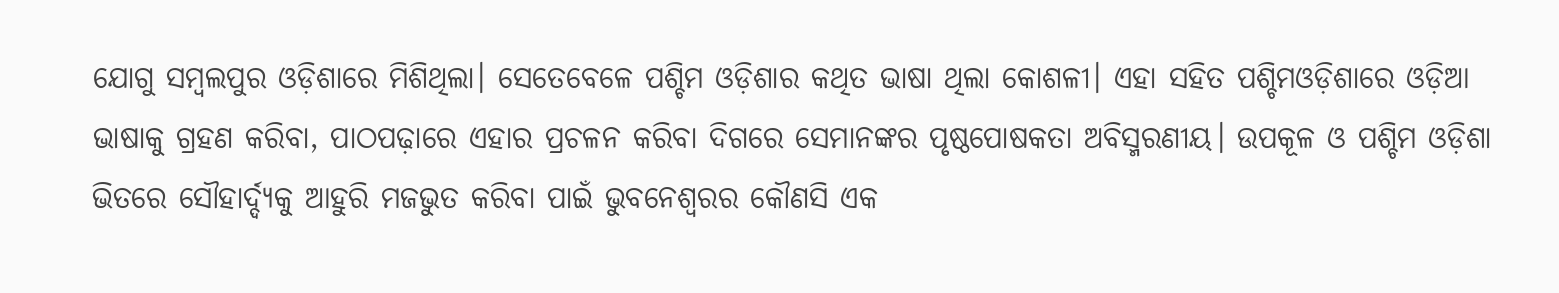ଯୋଗୁ ସମ୍ବଲପୁର ଓଡ଼ିଶାରେ ମିଶିଥିଲା। ସେତେବେଳେ ପଶ୍ଚିମ ଓଡ଼ିଶାର କଥିତ ଭାଷା ଥିଲା କୋଶଳୀ। ଏହା ସହିତ ପଶ୍ଚିମଓଡ଼ିଶାରେ ଓଡ଼ିଆ ଭାଷାକୁ ଗ୍ରହଣ କରିବା, ପାଠପଢ଼ାରେ ଏହାର ପ୍ରଚଳନ କରିବା ଦିଗରେ ସେମାନଙ୍କର ପୃଷ୍ଠପୋଷକତା ଅବିସ୍ମରଣୀୟ। ଉପକୂଳ ଓ ପଶ୍ଚିମ ଓଡ଼ିଶା ଭିତରେ ସୌହାର୍ଦ୍ଦ୍ୟକୁ ଆହୁରି ମଜଭୁତ କରିବା ପାଇଁ ଭୁବନେଶ୍ୱରର କୌଣସି ଏକ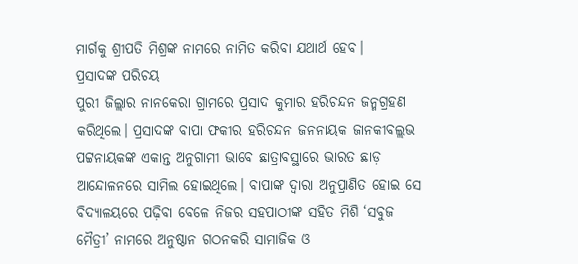ମାର୍ଗକୁ ଶ୍ରୀପତି ମିଶ୍ରଙ୍କ ନାମରେ ନାମିତ କରିବା ଯଥାର୍ଥ ହେବ।
ପ୍ରସାଦଙ୍କ ପରିଚୟ
ପୁରୀ ଜିଲ୍ଲାର ନାନକେରା ଗ୍ରାମରେ ପ୍ରସାଦ କୁମାର ହରିଚନ୍ଦନ ଜନ୍ମଗ୍ରହଣ କରିଥିଲେ। ପ୍ରସାଦଙ୍କ ବାପା ଫକୀର ହରିଚନ୍ଦନ ଜନନାୟକ ଜାନକୀବଲ୍ଲଭ ପଟ୍ଟନାୟକଙ୍କ ଏକାନ୍ତ ଅନୁଗାମୀ ଭାବେ ଛାତ୍ରାବସ୍ଥାରେ ଭାରତ ଛାଡ଼ ଆନ୍ଦୋଳନରେ ସାମିଲ ହୋଇଥିଲେ। ବାପାଙ୍କ ଦ୍ବାରା ଅନୁପ୍ରାଣିତ ହୋଇ ସେ ବିଦ୍ୟାଳୟରେ ପଢ଼ିବା ବେଳେ ନିଜର ସହପାଠୀଙ୍କ ସହିତ ମିଶି ‘ସବୁଜ ମୈତ୍ରୀ’ ନାମରେ ଅନୁଷ୍ଠାନ ଗଠନକରି ସାମାଜିକ ଓ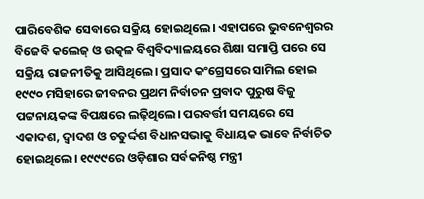ପାରିବେଶିକ ସେବାରେ ସକ୍ରିୟ ହୋଇଥିଲେ। ଏହାପରେ ଭୁବନେଶ୍ବରର ବିଜେବି କଲେଜ୍ ଓ ଉତ୍କଳ ବିଶ୍ବବିଦ୍ୟାଳୟରେ ଶିକ୍ଷା ସମାପ୍ତି ପରେ ସେ ସକ୍ରିୟ ରାଜନୀତିକୁ ଆସିଥିଲେ। ପ୍ରସାଦ କଂଗ୍ରେସରେ ସାମିଲ ହୋଇ ୧୯୯୦ ମସିହାରେ ଜୀବନର ପ୍ରଥମ ନିର୍ବାଚନ ପ୍ରବାଦ ପୁରୁଷ ବିଜୁ ପଟ୍ଟନାୟକଙ୍କ ବିପକ୍ଷରେ ଲଢ଼ିଥିଲେ। ପରବର୍ତ୍ତୀ ସମୟରେ ସେ ଏକାଦଶ, ଦ୍ୱାଦଶ ଓ ଚତୁର୍ଦ୍ଦଶ ବିଧାନସଭାକୁ ବିଧାୟକ ଭାବେ ନିର୍ବାଚିତ ହୋଇଥିଲେ। ୧୯୯୯ରେ ଓଡ଼ିଶାର ସର୍ବକନିଷ୍ଠ ମନ୍ତ୍ରୀ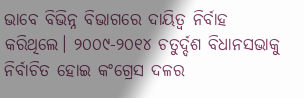ଭାବେ ବିଭିନ୍ନ ବିଭାଗରେ ଦାୟିତ୍ବ ନିର୍ବାହ କରିଥିଲେ। ୨୦୦୯-୨୦୧୪ ଚତୁର୍ଦ୍ଦଶ ବିଧାନସଭାକୁ ନିର୍ବାଚିତ ହୋଇ କଂଗ୍ରେସ ଦଳର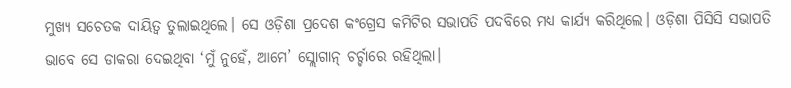ମୁଖ୍ୟ ସଚେତକ ଦାୟିତ୍ୱ ତୁଲାଇଥିଲେ। ସେ ଓଡ଼ିଶା ପ୍ରଦେଶ କଂଗ୍ରେସ କମିଟିର ସଭାପତି ପଦବିରେ ମଧ୍ୟ କାର୍ଯ୍ୟ କରିଥିଲେ। ଓଡ଼ିଶା ପିସିସି ସଭାପତି ଭାବେ ସେ ଡାକରା ଦେଇଥିବା ‘ମୁଁ ନୁହେଁ, ଆମେ’ ସ୍ଲୋଗାନ୍ ଚର୍ଚ୍ଚାରେ ରହିଥିଲା।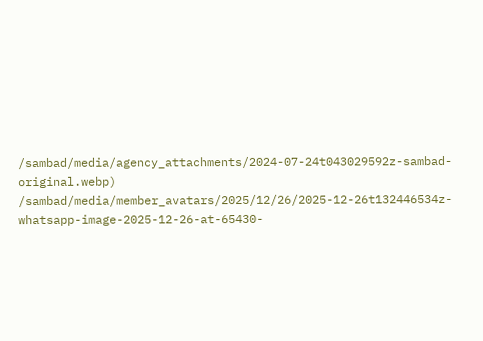/sambad/media/agency_attachments/2024-07-24t043029592z-sambad-original.webp)
/sambad/media/member_avatars/2025/12/26/2025-12-26t132446534z-whatsapp-image-2025-12-26-at-65430-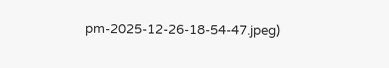pm-2025-12-26-18-54-47.jpeg)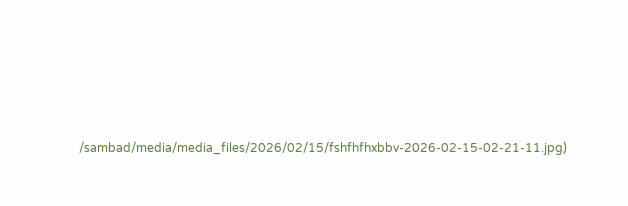/sambad/media/media_files/2026/02/15/fshfhfhxbbv-2026-02-15-02-21-11.jpg)